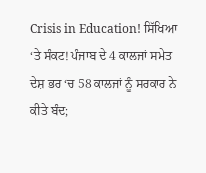Crisis in Education! ਸਿੱਖਿਆ ‘ਤੇ ਸੰਕਟ! ਪੰਜਾਬ ਦੇ 4 ਕਾਲਜਾਂ ਸਮੇਤ ਦੇਸ਼ ਭਰ ‘ਚ 58 ਕਾਲਜਾਂ ਨੂੰ ਸਰਕਾਰ ਨੇ ਕੀਤੇ ਬੰਦ;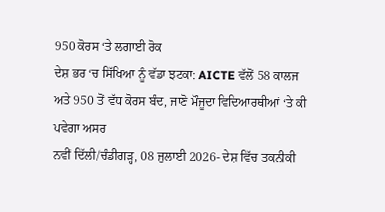950 ਕੋਰਸ ‘ਤੇ ਲਗਾਈ ਰੋਕ
ਦੇਸ਼ ਭਰ ‘ਚ ਸਿੱਖਿਆ ਨੂੰ ਵੱਡਾ ਝਟਕਾ: AICTE ਵੱਲੋਂ 58 ਕਾਲਜ ਅਤੇ 950 ਤੋਂ ਵੱਧ ਕੋਰਸ ਬੰਦ, ਜਾਣੋ ਮੌਜੂਦਾ ਵਿਦਿਆਰਥੀਆਂ ‘ਤੇ ਕੀ ਪਵੇਗਾ ਅਸਰ
ਨਵੀਂ ਦਿੱਲੀ/ਚੰਡੀਗੜ੍ਹ, 08 ਜੁਲਾਈ 2026- ਦੇਸ਼ ਵਿੱਚ ਤਕਨੀਕੀ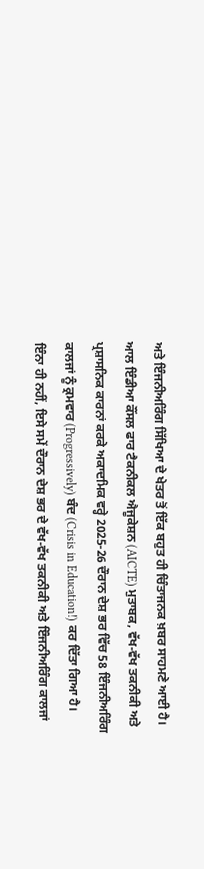ਅਤੇ ਇੰਜਨੀਅਰਿੰਗ ਸਿੱਖਿਆ ਦੇ ਖੇਤਰ ਤੋਂ ਇੱਕ ਬਹੁਤ ਹੀ ਚਿੰਤਾਜਨਕ ਖ਼ਬਰ ਸਾਹਮਣੇ ਆਈ ਹੈ। ਆਲ ਇੰਡੀਆ ਕੌਂਸਲ ਫਾਰ ਟੈਕਨੀਕਲ ਐਜੂਕੇਸ਼ਨ (AICTE) ਮੁਤਾਬਕ, ਵੱਖ-ਵੱਖ ਤਕਨੀਕੀ ਅਤੇ ਪ੍ਰਸ਼ਾਸਨਿਕ ਕਾਰਨਾਂ ਕਰਕੇ ਅਕਾਦਮਿਕ ਵਰ੍ਹੇ 2025-26 ਦੌਰਾਨ ਦੇਸ਼ ਭਰ ਵਿੱਚ 58 ਇੰਜਨੀਅਰਿੰਗ ਕਾਲਜਾਂ ਨੂੰ ਕ੍ਰਮਵਾਰ (Progressively) ਬੰਦ (Crisis in Education!) ਕਰ ਦਿੱਤਾ ਗਿਆ ਹੈ।
ਇੰਨਾ ਹੀ ਨਹੀਂ, ਇਸੇ ਸਮੇਂ ਦੌਰਾਨ ਦੇਸ਼ ਭਰ ਦੇ ਵੱਖ-ਵੱਖ ਤਕਨੀਕੀ ਅਤੇ ਇੰਜਨੀਅਰਿੰਗ ਕਾਲਜਾਂ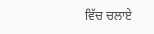ਵਿੱਚ ਚਲਾਏ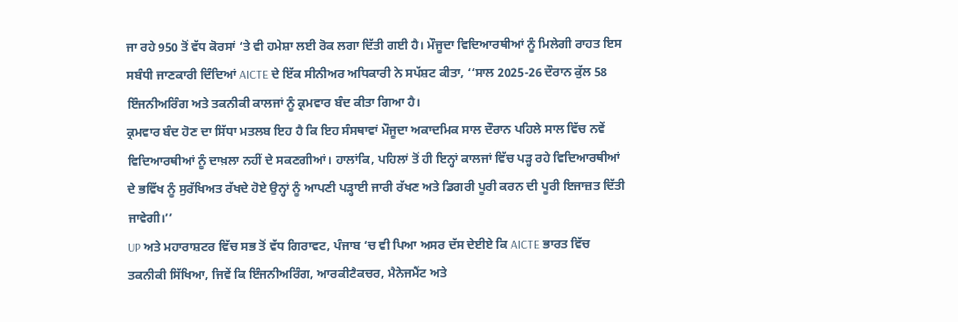ਜਾ ਰਹੇ 950 ਤੋਂ ਵੱਧ ਕੋਰਸਾਂ ‘ਤੇ ਵੀ ਹਮੇਸ਼ਾ ਲਈ ਰੋਕ ਲਗਾ ਦਿੱਤੀ ਗਈ ਹੈ। ਮੌਜੂਦਾ ਵਿਦਿਆਰਥੀਆਂ ਨੂੰ ਮਿਲੇਗੀ ਰਾਹਤ ਇਸ ਸਬੰਧੀ ਜਾਣਕਾਰੀ ਦਿੰਦਿਆਂ AICTE ਦੇ ਇੱਕ ਸੀਨੀਅਰ ਅਧਿਕਾਰੀ ਨੇ ਸਪੱਸ਼ਟ ਕੀਤਾ, ‘‘ਸਾਲ 2025-26 ਦੌਰਾਨ ਕੁੱਲ 58 ਇੰਜਨੀਅਰਿੰਗ ਅਤੇ ਤਕਨੀਕੀ ਕਾਲਜਾਂ ਨੂੰ ਕ੍ਰਮਵਾਰ ਬੰਦ ਕੀਤਾ ਗਿਆ ਹੈ।
ਕ੍ਰਮਵਾਰ ਬੰਦ ਹੋਣ ਦਾ ਸਿੱਧਾ ਮਤਲਬ ਇਹ ਹੈ ਕਿ ਇਹ ਸੰਸਥਾਵਾਂ ਮੌਜੂਦਾ ਅਕਾਦਮਿਕ ਸਾਲ ਦੌਰਾਨ ਪਹਿਲੇ ਸਾਲ ਵਿੱਚ ਨਵੇਂ ਵਿਦਿਆਰਥੀਆਂ ਨੂੰ ਦਾਖ਼ਲਾ ਨਹੀਂ ਦੇ ਸਕਣਗੀਆਂ। ਹਾਲਾਂਕਿ, ਪਹਿਲਾਂ ਤੋਂ ਹੀ ਇਨ੍ਹਾਂ ਕਾਲਜਾਂ ਵਿੱਚ ਪੜ੍ਹ ਰਹੇ ਵਿਦਿਆਰਥੀਆਂ ਦੇ ਭਵਿੱਖ ਨੂੰ ਸੁਰੱਖਿਅਤ ਰੱਖਦੇ ਹੋਏ ਉਨ੍ਹਾਂ ਨੂੰ ਆਪਣੀ ਪੜ੍ਹਾਈ ਜਾਰੀ ਰੱਖਣ ਅਤੇ ਡਿਗਰੀ ਪੂਰੀ ਕਰਨ ਦੀ ਪੂਰੀ ਇਜਾਜ਼ਤ ਦਿੱਤੀ ਜਾਵੇਗੀ।’’
UP ਅਤੇ ਮਹਾਰਾਸ਼ਟਰ ਵਿੱਚ ਸਭ ਤੋਂ ਵੱਧ ਗਿਰਾਵਟ, ਪੰਜਾਬ ‘ਚ ਵੀ ਪਿਆ ਅਸਰ ਦੱਸ ਦੇਈਏ ਕਿ AICTE ਭਾਰਤ ਵਿੱਚ ਤਕਨੀਕੀ ਸਿੱਖਿਆ, ਜਿਵੇਂ ਕਿ ਇੰਜਨੀਅਰਿੰਗ, ਆਰਕੀਟੈਕਚਰ, ਮੈਨੇਜਮੈਂਟ ਅਤੇ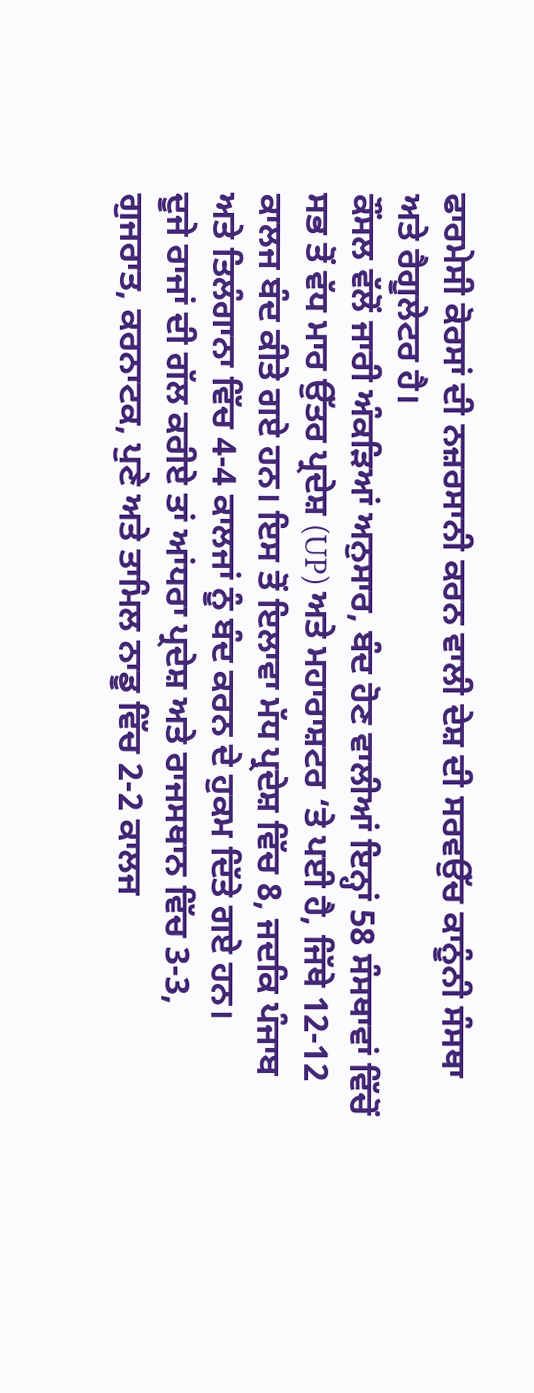ਫਾਰਮੇਸੀ ਕੋਰਸਾਂ ਦੀ ਨਜ਼ਰਸਾਨੀ ਕਰਨ ਵਾਲੀ ਦੇਸ਼ ਦੀ ਸਰਵਉੱਚ ਕਾਨੂੰਨੀ ਸੰਸਥਾ ਅਤੇ ਰੈਗੂਲੇਟਰ ਹੈ।
ਕੌਂਸਲ ਵੱਲੋਂ ਜਾਰੀ ਅੰਕੜਿਆਂ ਅਨੁਸਾਰ, ਬੰਦ ਹੋਣ ਵਾਲੀਆਂ ਇਨ੍ਹਾਂ 58 ਸੰਸਥਾਵਾਂ ਵਿੱਚੋਂ ਸਭ ਤੋਂ ਵੱਧ ਮਾਰ ਉੱਤਰ ਪ੍ਰਦੇਸ਼ (UP) ਅਤੇ ਮਹਾਰਾਸ਼ਟਰ ‘ਤੇ ਪਈ ਹੈ, ਜਿੱਥੇ 12-12 ਕਾਲਜ ਬੰਦ ਕੀਤੇ ਗਏ ਹਨ। ਇਸ ਤੋਂ ਇਲਾਵਾ ਮੱਧ ਪ੍ਰਦੇਸ਼ ਵਿੱਚ 8, ਜਦਕਿ ਪੰਜਾਬ ਅਤੇ ਤਿਲੰਗਾਨਾ ਵਿੱਚ 4-4 ਕਾਲਜਾਂ ਨੂੰ ਬੰਦ ਕਰਨ ਦੇ ਹੁਕਮ ਦਿੱਤੇ ਗਏ ਹਨ।
ਦੂਜੇ ਰਾਜਾਂ ਦੀ ਗੱਲ ਕਰੀਏ ਤਾਂ ਆਂਧਰਾ ਪ੍ਰਦੇਸ਼ ਅਤੇ ਰਾਜਸਥਾਨ ਵਿੱਚ 3-3, ਗੁਜਰਾਤ, ਕਰਨਾਟਕ, ਪੁਣੇ ਅਤੇ ਤਾਮਿਲ ਨਾਡੂ ਵਿੱਚ 2-2 ਕਾਲਜ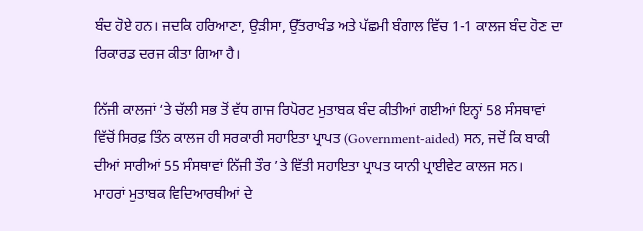ਬੰਦ ਹੋਏ ਹਨ। ਜਦਕਿ ਹਰਿਆਣਾ, ਉੜੀਸਾ, ਉੱਤਰਾਖੰਡ ਅਤੇ ਪੱਛਮੀ ਬੰਗਾਲ ਵਿੱਚ 1-1 ਕਾਲਜ ਬੰਦ ਹੋਣ ਦਾ ਰਿਕਾਰਡ ਦਰਜ ਕੀਤਾ ਗਿਆ ਹੈ।

ਨਿੱਜੀ ਕਾਲਜਾਂ ‘ਤੇ ਚੱਲੀ ਸਭ ਤੋਂ ਵੱਧ ਗਾਜ ਰਿਪੋਰਟ ਮੁਤਾਬਕ ਬੰਦ ਕੀਤੀਆਂ ਗਈਆਂ ਇਨ੍ਹਾਂ 58 ਸੰਸਥਾਵਾਂ ਵਿੱਚੋਂ ਸਿਰਫ਼ ਤਿੰਨ ਕਾਲਜ ਹੀ ਸਰਕਾਰੀ ਸਹਾਇਤਾ ਪ੍ਰਾਪਤ (Government-aided) ਸਨ, ਜਦੋਂ ਕਿ ਬਾਕੀ ਦੀਆਂ ਸਾਰੀਆਂ 55 ਸੰਸਥਾਵਾਂ ਨਿੱਜੀ ਤੌਰ ’ਤੇ ਵਿੱਤੀ ਸਹਾਇਤਾ ਪ੍ਰਾਪਤ ਯਾਨੀ ਪ੍ਰਾਈਵੇਟ ਕਾਲਜ ਸਨ।
ਮਾਹਰਾਂ ਮੁਤਾਬਕ ਵਿਦਿਆਰਥੀਆਂ ਦੇ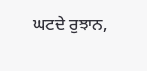ਘਟਦੇ ਰੁਝਾਨ,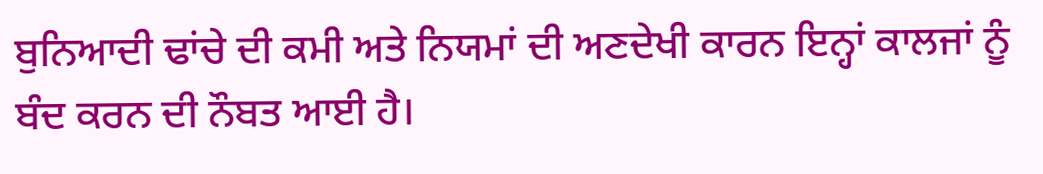ਬੁਨਿਆਦੀ ਢਾਂਚੇ ਦੀ ਕਮੀ ਅਤੇ ਨਿਯਮਾਂ ਦੀ ਅਣਦੇਖੀ ਕਾਰਨ ਇਨ੍ਹਾਂ ਕਾਲਜਾਂ ਨੂੰ ਬੰਦ ਕਰਨ ਦੀ ਨੌਬਤ ਆਈ ਹੈ।